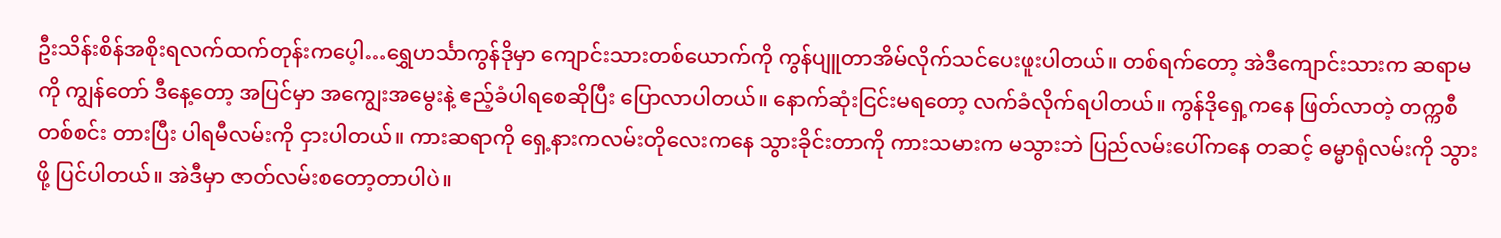ဦးသိန်းစိန်အစိုးရလက်ထက်တုန်းကပေ့ါ…ရွှေဟင်္သာကွန်ဒိုမှာ ကျောင်းသားတစ်ယောက်ကို ကွန်ပျူတာအိမ်လိုက်သင်ပေးဖူးပါတယ်။ တစ်ရက်တော့ အဲဒီကျောင်းသားက ဆရာမကို ကျွန်တော် ဒီနေ့တော့ အပြင်မှာ အကျွေးအမွေးနဲ့ ဧည့်ခံပါရစေဆိုပြီး ပြောလာပါတယ်။ နောက်ဆုံးငြင်းမရတော့ လက်ခံလိုက်ရပါတယ်။ ကွန်ဒိုရှေ့ကနေ ဖြတ်လာတဲ့ တက္ကစီတစ်စင်း တားပြီး ပါရမီလမ်းကို ငှားပါတယ်။ ကားဆရာကို ရှေ့နားကလမ်းတိုလေးကနေ သွားခိုင်းတာကို ကားသမားက မသွားဘဲ ပြည်လမ်းပေါ်ကနေ တဆင့် ဓမ္မာရုံလမ်းကို သွားဖို့ ပြင်ပါတယ်။ အဲဒီမှာ ဇာတ်လမ်းစတော့တာပါပဲ။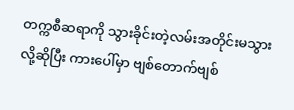တက္ကစီဆရာကို သွားခိုင်းတဲ့လမ်းအတိုင်းမသွားလို့ဆိုပြီး ကားပေါ်မှာ ဗျစ်တောက်ဗျစ်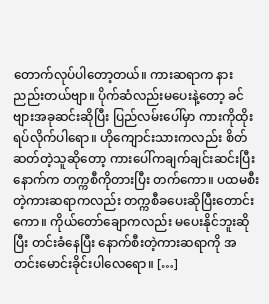တောက်လုပ်ပါတော့တယ်။ ကားဆရာက နားညည်းတယ်ဗျာ။ ပိုက်ဆံလည်းမပေးနဲ့တော့ ခင်ဗျားအခုဆင်းဆိုပြီး ပြည်လမ်းပေါ်မှာ ကားကိုထိုးရပ်လိုက်ပါရော။ ဟိုကျောင်းသားကလည်း စိတ်ဆတ်တဲ့သူဆိုတော့ ကားပေါ်ကချက်ချင်းဆင်းပြီး နောက်က တက္ကစီကိုတားပြီး တက်ကော။ ပထမစီးတဲ့ကားဆရာကလည်း တက္ကစီခပေးဆိုပြီးတောင်းကော။ ကိုယ်တော်ချောကလည်း မပေးနိုင်ဘူးဆိုပြီး တင်းခံနေပြီး နောက်စီးတဲ့ကားဆရာကို အတင်းမောင်းခိုင်းပါလေရော။ […]